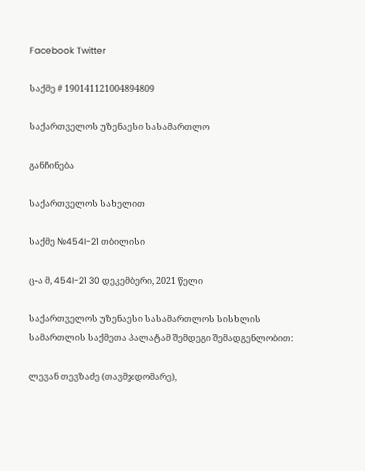Facebook Twitter

საქმე # 190141121004894809

საქართველოს უზენაესი სასამართლო

განჩინება

საქართველოს სახელით

საქმე №454I-21 თბილისი

ც-ა მ, 454I-21 30 დეკემბერი, 2021 წელი

საქართველოს უზენაესი სასამართლოს სისხლის სამართლის საქმეთა პალატამ შემდეგი შემადგენლობით:

ლევან თევზაძე (თავმჯდომარე),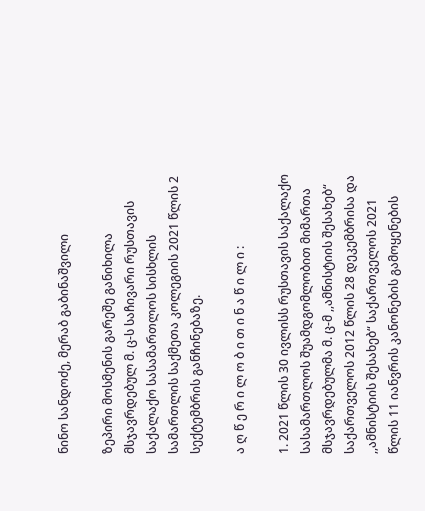ნინო სანდოძე, მერაბ გაბინაშვილი

ზეპირი მოსმენის გარეშე განიხილა მსჯავრდებულ მ. ც-ს საჩივარი რუსთავის საქალაქო სასამართლოს სისხლის სამართლის საქმეთა კოლეგიის 2021 წლის 2 სექტემბრის განჩინებაზე.

ა ღ წ ე რ ი ლ ო ბ ი თ ი ნ ა წ ი ლ ი :

1. 2021 წლის 30 ივლისს რუსთავის საქალაქო სასამართლოს შუამდგომლობით მიმართა მსჯავრდებულმა მ. ც-მ ,,ამნისტიის შესახებ“ საქართველოს 2012 წლის 28 დეკემბრისა და ,,ამნისტიის შესახებ“ საქართველოს 2021 წლის 11 იანვრის კანონების გამოყენების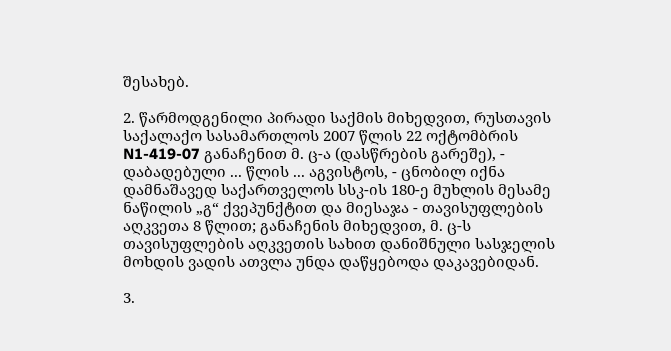შესახებ.

2. წარმოდგენილი პირადი საქმის მიხედვით, რუსთავის საქალაქო სასამართლოს 2007 წლის 22 ოქტომბრის N1-419-07 განაჩენით მ. ც-ა (დასწრების გარეშე), - დაბადებული ... წლის ... აგვისტოს, - ცნობილ იქნა დამნაშავედ საქართველოს სსკ-ის 180-ე მუხლის მესამე ნაწილის „გ“ ქვეპუნქტით და მიესაჯა - თავისუფლების აღკვეთა 8 წლით; განაჩენის მიხედვით, მ. ც-ს თავისუფლების აღკვეთის სახით დანიშნული სასჯელის მოხდის ვადის ათვლა უნდა დაწყებოდა დაკავებიდან.

3.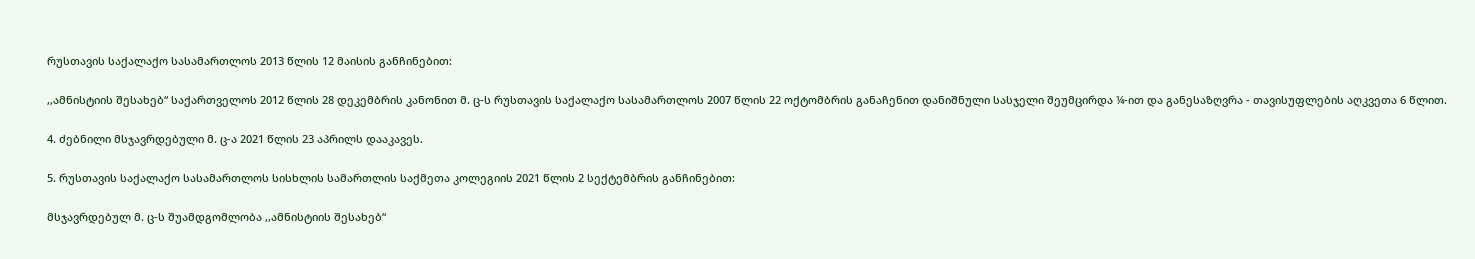რუსთავის საქალაქო სასამართლოს 2013 წლის 12 მაისის განჩინებით:

,,ამნისტიის შესახებ“ საქართველოს 2012 წლის 28 დეკემბრის კანონით მ. ც-ს რუსთავის საქალაქო სასამართლოს 2007 წლის 22 ოქტომბრის განაჩენით დანიშნული სასჯელი შეუმცირდა ¼-ით და განესაზღვრა - თავისუფლების აღკვეთა 6 წლით.

4. ძებნილი მსჯავრდებული მ. ც-ა 2021 წლის 23 აპრილს დააკავეს.

5. რუსთავის საქალაქო სასამართლოს სისხლის სამართლის საქმეთა კოლეგიის 2021 წლის 2 სექტემბრის განჩინებით:

მსჯავრდებულ მ. ც-ს შუამდგომლობა ,,ამნისტიის შესახებ“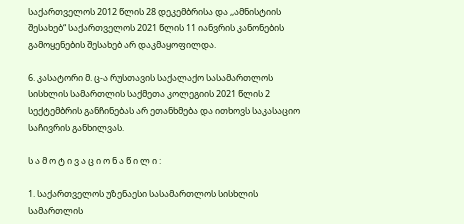საქართველოს 2012 წლის 28 დეკემბრისა და ,,ამნისტიის შესახებ“ საქართველოს 2021 წლის 11 იანვრის კანონების გამოყენების შესახებ არ დაკმაყოფილდა.

6. კასატორი მ. ც-ა რუსთავის საქალაქო სასამართლოს სისხლის სამართლის საქმეთა კოლეგიის 2021 წლის 2 სექტემბრის განჩინებას არ ეთანხმება და ითხოვს საკასაციო საჩივრის განხილვას.

ს ა მ ო ტ ი ვ ა ც ი ო ნ ა წ ი ლ ი :

1. საქართველოს უზენაესი სასამართლოს სისხლის სამართლის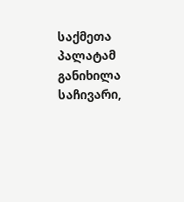საქმეთა პალატამ განიხილა საჩივარი,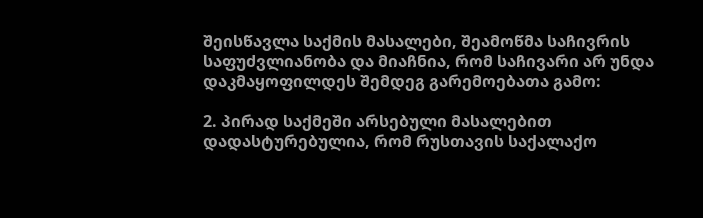შეისწავლა საქმის მასალები, შეამოწმა საჩივრის საფუძვლიანობა და მიაჩნია, რომ საჩივარი არ უნდა დაკმაყოფილდეს შემდეგ გარემოებათა გამო:

2. პირად საქმეში არსებული მასალებით დადასტურებულია, რომ რუსთავის საქალაქო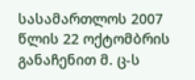სასამართლოს 2007 წლის 22 ოქტომბრის განაჩენით მ. ც-ს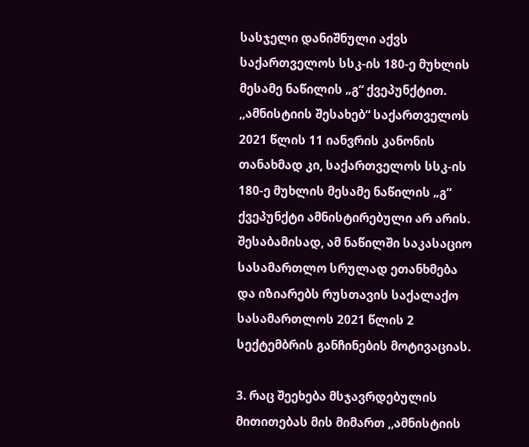სასჯელი დანიშნული აქვს საქართველოს სსკ-ის 180-ე მუხლის მესამე ნაწილის „გ“ ქვეპუნქტით. ,,ამნისტიის შესახებ“ საქართველოს 2021 წლის 11 იანვრის კანონის თანახმად კი, საქართველოს სსკ-ის 180-ე მუხლის მესამე ნაწილის „გ“ ქვეპუნქტი ამნისტირებული არ არის. შესაბამისად, ამ ნაწილში საკასაციო სასამართლო სრულად ეთანხმება და იზიარებს რუსთავის საქალაქო სასამართლოს 2021 წლის 2 სექტემბრის განჩინების მოტივაციას.

3. რაც შეეხება მსჯავრდებულის მითითებას მის მიმართ ,,ამნისტიის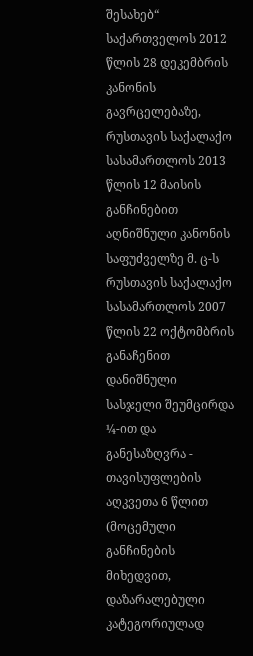შესახებ“ საქართველოს 2012 წლის 28 დეკემბრის კანონის გავრცელებაზე, რუსთავის საქალაქო სასამართლოს 2013 წლის 12 მაისის განჩინებით აღნიშნული კანონის საფუძველზე მ. ც-ს რუსთავის საქალაქო სასამართლოს 2007 წლის 22 ოქტომბრის განაჩენით დანიშნული სასჯელი შეუმცირდა ¼-ით და განესაზღვრა - თავისუფლების აღკვეთა 6 წლით (მოცემული განჩინების მიხედვით, დაზარალებული კატეგორიულად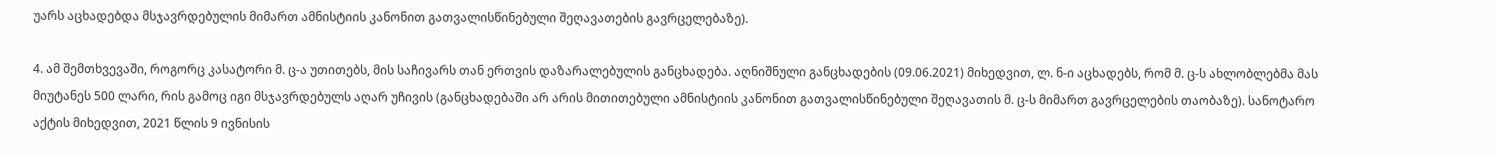უარს აცხადებდა მსჯავრდებულის მიმართ ამნისტიის კანონით გათვალისწინებული შეღავათების გავრცელებაზე).

4. ამ შემთხვევაში, როგორც კასატორი მ. ც-ა უთითებს, მის საჩივარს თან ერთვის დაზარალებულის განცხადება. აღნიშნული განცხადების (09.06.2021) მიხედვით, ლ. ნ-ი აცხადებს, რომ მ. ც-ს ახლობლებმა მას მიუტანეს 500 ლარი, რის გამოც იგი მსჯავრდებულს აღარ უჩივის (განცხადებაში არ არის მითითებული ამნისტიის კანონით გათვალისწინებული შეღავათის მ. ც-ს მიმართ გავრცელების თაობაზე). სანოტარო აქტის მიხედვით, 2021 წლის 9 ივნისის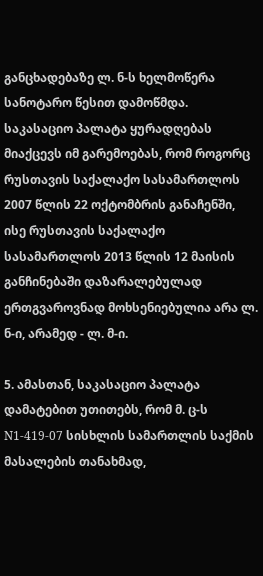განცხადებაზე ლ. ნ-ს ხელმოწერა სანოტარო წესით დამოწმდა. საკასაციო პალატა ყურადღებას მიაქცევს იმ გარემოებას, რომ როგორც რუსთავის საქალაქო სასამართლოს 2007 წლის 22 ოქტომბრის განაჩენში, ისე რუსთავის საქალაქო სასამართლოს 2013 წლის 12 მაისის განჩინებაში დაზარალებულად ერთგვაროვნად მოხსენიებულია არა ლ. ნ-ი, არამედ - ლ. მ-ი.

5. ამასთან, საკასაციო პალატა დამატებით უთითებს, რომ მ. ც-ს N1-419-07 სისხლის სამართლის საქმის მასალების თანახმად,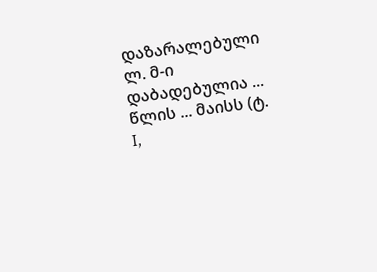დაზარალებული ლ. მ-ი დაბადებულია ... წლის ... მაისს (ტ. I,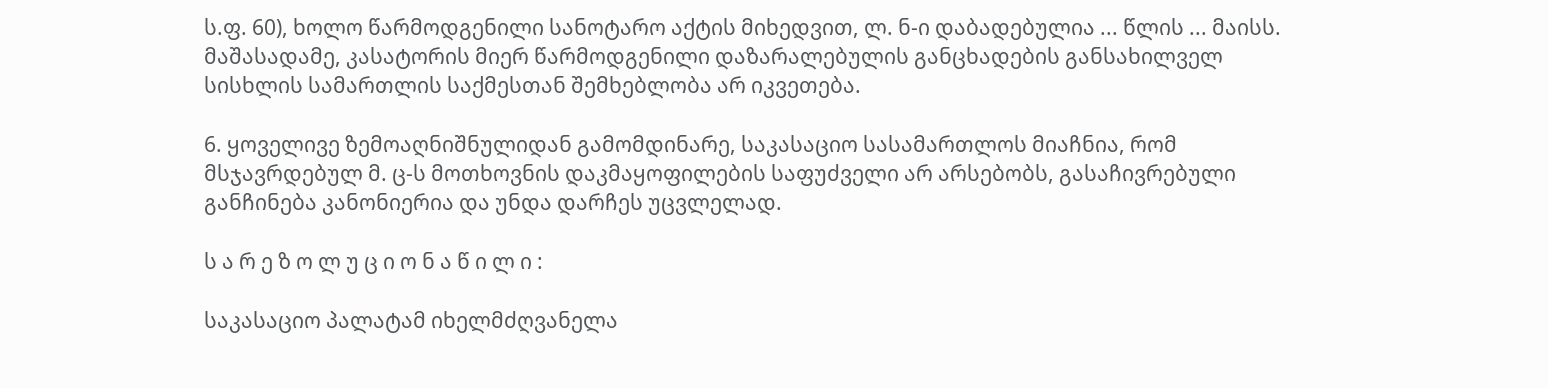ს.ფ. 60), ხოლო წარმოდგენილი სანოტარო აქტის მიხედვით, ლ. ნ-ი დაბადებულია ... წლის ... მაისს. მაშასადამე, კასატორის მიერ წარმოდგენილი დაზარალებულის განცხადების განსახილველ სისხლის სამართლის საქმესთან შემხებლობა არ იკვეთება.

6. ყოველივე ზემოაღნიშნულიდან გამომდინარე, საკასაციო სასამართლოს მიაჩნია, რომ მსჯავრდებულ მ. ც-ს მოთხოვნის დაკმაყოფილების საფუძველი არ არსებობს, გასაჩივრებული განჩინება კანონიერია და უნდა დარჩეს უცვლელად.

ს ა რ ე ზ ო ლ უ ც ი ო ნ ა წ ი ლ ი :

საკასაციო პალატამ იხელმძღვანელა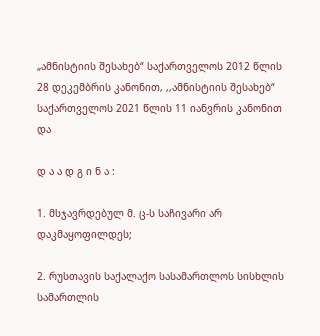„ამნისტიის შესახებ“ საქართველოს 2012 წლის 28 დეკემბრის კანონით, ,,ამნისტიის შესახებ“ საქართველოს 2021 წლის 11 იანვრის კანონით და

დ ა ა დ გ ი ნ ა :

1. მსჯავრდებულ მ. ც-ს საჩივარი არ დაკმაყოფილდეს;

2. რუსთავის საქალაქო სასამართლოს სისხლის სამართლის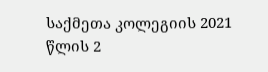საქმეთა კოლეგიის 2021 წლის 2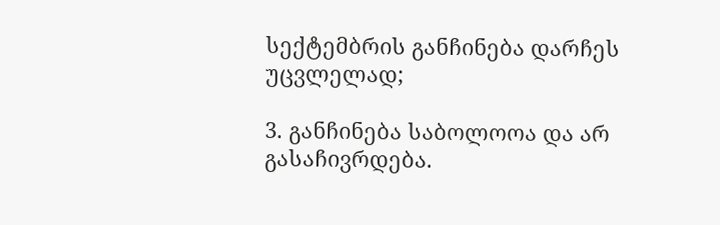სექტემბრის განჩინება დარჩეს უცვლელად;

3. განჩინება საბოლოოა და არ გასაჩივრდება.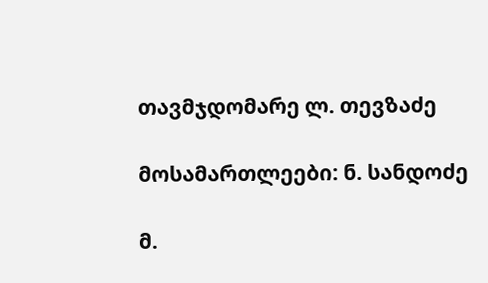თავმჯდომარე ლ. თევზაძე

მოსამართლეები: ნ. სანდოძე

მ.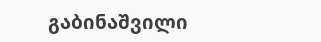გაბინაშვილი